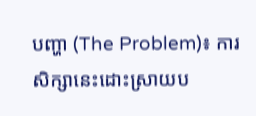បញ្ហា (The Problem)៖ ការសិក្សានេះដោះស្រាយប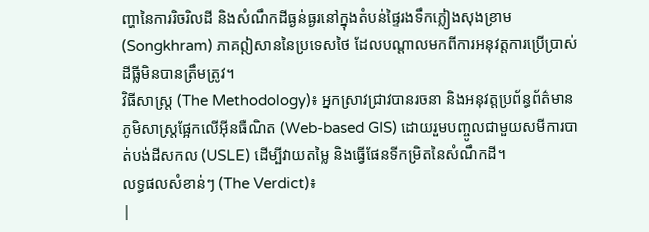ញ្ហានៃការរិចរិលដី និងសំណឹកដីធ្ងន់ធ្ងរនៅក្នុងតំបន់ផ្ទៃរងទឹកភ្លៀងសុងខ្រាម (Songkhram) ភាគឦសាននៃប្រទេសថៃ ដែលបណ្តាលមកពីការអនុវត្តការប្រើប្រាស់ដីធ្លីមិនបានត្រឹមត្រូវ។
វិធីសាស្ត្រ (The Methodology)៖ អ្នកស្រាវជ្រាវបានរចនា និងអនុវត្តប្រព័ន្ធព័ត៌មានភូមិសាស្ត្រផ្អែកលើអ៊ីនធឺណិត (Web-based GIS) ដោយរួមបញ្ចូលជាមួយសមីការបាត់បង់ដីសកល (USLE) ដើម្បីវាយតម្លៃ និងធ្វើផែនទីកម្រិតនៃសំណឹកដី។
លទ្ធផលសំខាន់ៗ (The Verdict)៖
|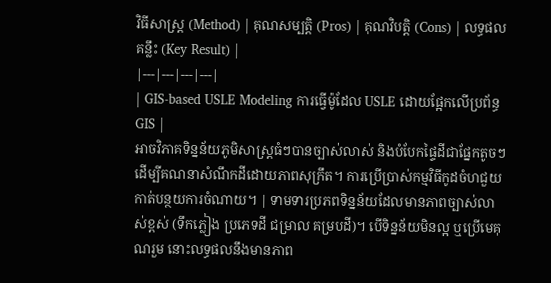វិធីសាស្ត្រ (Method) | គុណសម្បត្តិ (Pros) | គុណវិបត្តិ (Cons) | លទ្ធផលគន្លឹះ (Key Result) |
|---|---|---|---|
| GIS-based USLE Modeling ការធ្វើម៉ូដែល USLE ដោយផ្អែកលើប្រព័ន្ធ GIS |
អាចវិភាគទិន្នន័យភូមិសាស្ត្រធំៗបានច្បាស់លាស់ និងបំបែកផ្ទៃដីជាផ្នែកតូចៗដើម្បីគណនាសំណឹកដីដោយភាពសុក្រឹត។ ការប្រើប្រាស់កម្មវិធីកូដចំហជួយកាត់បន្ថយការចំណាយ។ | ទាមទារប្រភពទិន្នន័យដែលមានភាពច្បាស់លាស់ខ្ពស់ (ទឹកភ្លៀង ប្រភេទដី ជម្រាល គម្របដី)។ បើទិន្នន័យមិនល្អ ឬប្រើមេគុណរួម នោះលទ្ធផលនឹងមានភាព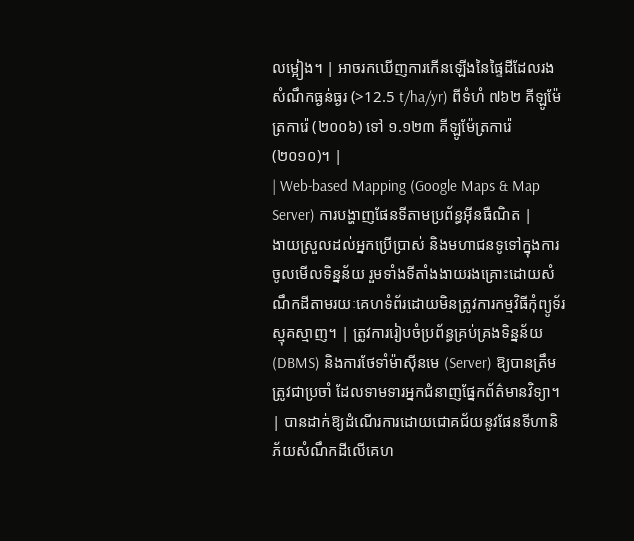លម្អៀង។ | អាចរកឃើញការកើនឡើងនៃផ្ទៃដីដែលរងសំណឹកធ្ងន់ធ្ងរ (>12.5 t/ha/yr) ពីទំហំ ៧៦២ គីឡូម៉ែត្រការ៉េ (២០០៦) ទៅ ១.១២៣ គីឡូម៉ែត្រការ៉េ (២០១០)។ |
| Web-based Mapping (Google Maps & Map Server) ការបង្ហាញផែនទីតាមប្រព័ន្ធអ៊ីនធឺណិត |
ងាយស្រួលដល់អ្នកប្រើប្រាស់ និងមហាជនទូទៅក្នុងការចូលមើលទិន្នន័យ រួមទាំងទីតាំងងាយរងគ្រោះដោយសំណឹកដីតាមរយៈគេហទំព័រដោយមិនត្រូវការកម្មវិធីកុំព្យូទ័រស្មុគស្មាញ។ | ត្រូវការរៀបចំប្រព័ន្ធគ្រប់គ្រងទិន្នន័យ (DBMS) និងការថែទាំម៉ាស៊ីនមេ (Server) ឱ្យបានត្រឹមត្រូវជាប្រចាំ ដែលទាមទារអ្នកជំនាញផ្នែកព័ត៌មានវិទ្យា។ | បានដាក់ឱ្យដំណើរការដោយជោគជ័យនូវផែនទីហានិភ័យសំណឹកដីលើគេហ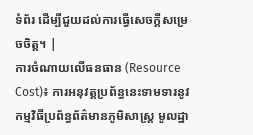ទំព័រ ដើម្បីជួយដល់ការធ្វើសេចក្តីសម្រេចចិត្ត។ |
ការចំណាយលើធនធាន (Resource Cost)៖ ការអនុវត្តប្រព័ន្ធនេះទាមទារនូវកម្មវិធីប្រព័ន្ធព័ត៌មានភូមិសាស្ត្រ មូលដ្ឋា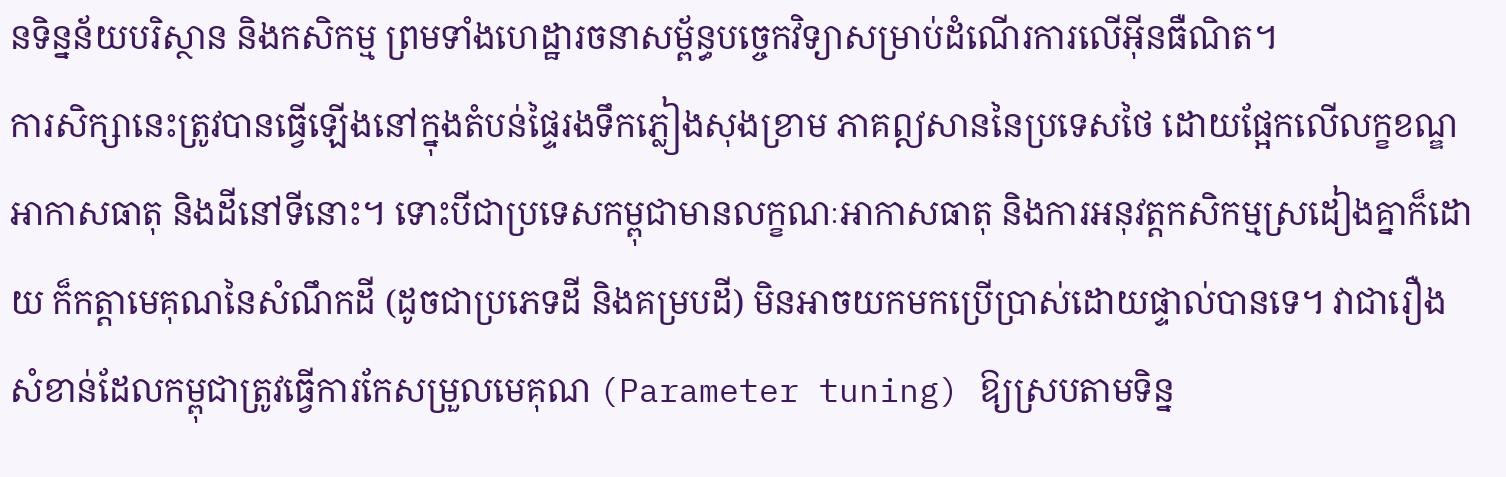នទិន្នន័យបរិស្ថាន និងកសិកម្ម ព្រមទាំងហេដ្ឋារចនាសម្ព័ន្ធបច្ចេកវិទ្យាសម្រាប់ដំណើរការលើអ៊ីនធឺណិត។
ការសិក្សានេះត្រូវបានធ្វើឡើងនៅក្នុងតំបន់ផ្ទៃរងទឹកភ្លៀងសុងខ្រាម ភាគឦសាននៃប្រទេសថៃ ដោយផ្អែកលើលក្ខខណ្ឌអាកាសធាតុ និងដីនៅទីនោះ។ ទោះបីជាប្រទេសកម្ពុជាមានលក្ខណៈអាកាសធាតុ និងការអនុវត្តកសិកម្មស្រដៀងគ្នាក៏ដោយ ក៏កត្តាមេគុណនៃសំណឹកដី (ដូចជាប្រភេទដី និងគម្របដី) មិនអាចយកមកប្រើប្រាស់ដោយផ្ទាល់បានទេ។ វាជារឿងសំខាន់ដែលកម្ពុជាត្រូវធ្វើការកែសម្រួលមេគុណ (Parameter tuning) ឱ្យស្របតាមទិន្ន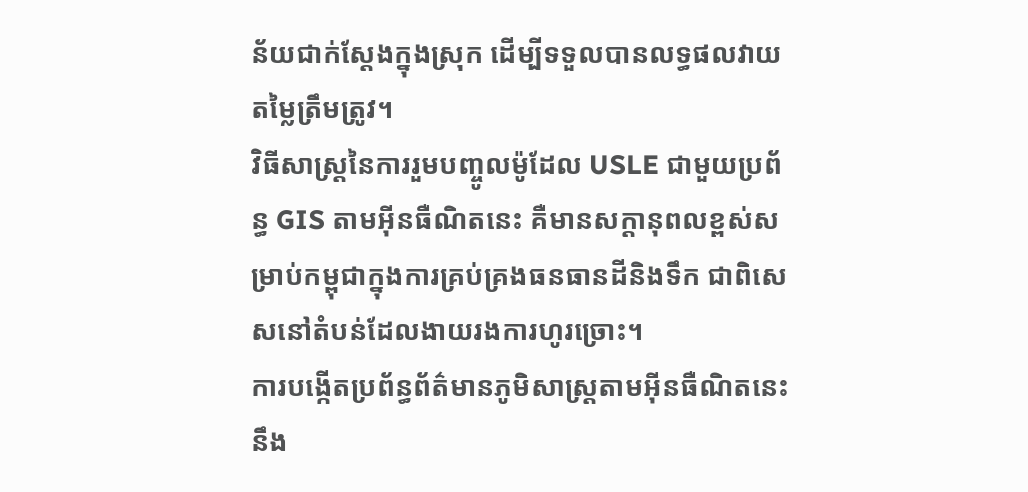ន័យជាក់ស្តែងក្នុងស្រុក ដើម្បីទទួលបានលទ្ធផលវាយតម្លៃត្រឹមត្រូវ។
វិធីសាស្ត្រនៃការរួមបញ្ចូលម៉ូដែល USLE ជាមួយប្រព័ន្ធ GIS តាមអ៊ីនធឺណិតនេះ គឺមានសក្តានុពលខ្ពស់សម្រាប់កម្ពុជាក្នុងការគ្រប់គ្រងធនធានដីនិងទឹក ជាពិសេសនៅតំបន់ដែលងាយរងការហូរច្រោះ។
ការបង្កើតប្រព័ន្ធព័ត៌មានភូមិសាស្ត្រតាមអ៊ីនធឺណិតនេះ នឹង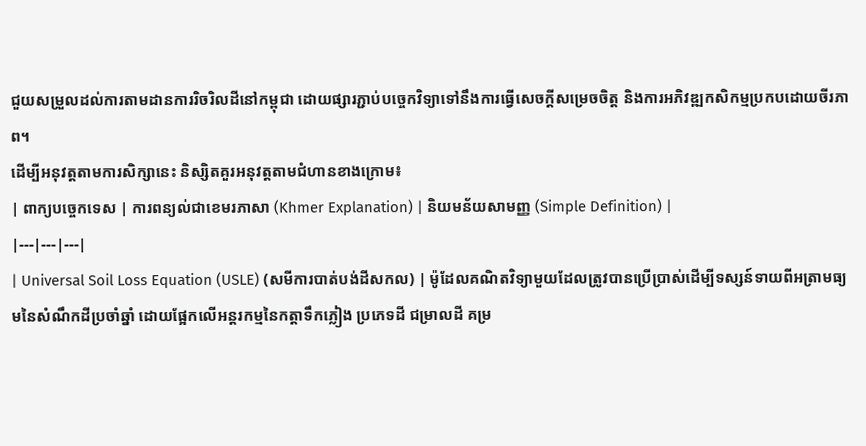ជួយសម្រួលដល់ការតាមដានការរិចរិលដីនៅកម្ពុជា ដោយផ្សារភ្ជាប់បច្ចេកវិទ្យាទៅនឹងការធ្វើសេចក្តីសម្រេចចិត្ត និងការអភិវឌ្ឍកសិកម្មប្រកបដោយចីរភាព។
ដើម្បីអនុវត្តតាមការសិក្សានេះ និស្សិតគួរអនុវត្តតាមជំហានខាងក្រោម៖
| ពាក្យបច្ចេកទេស | ការពន្យល់ជាខេមរភាសា (Khmer Explanation) | និយមន័យសាមញ្ញ (Simple Definition) |
|---|---|---|
| Universal Soil Loss Equation (USLE) (សមីការបាត់បង់ដីសកល) | ម៉ូដែលគណិតវិទ្យាមួយដែលត្រូវបានប្រើប្រាស់ដើម្បីទស្សន៍ទាយពីអត្រាមធ្យមនៃសំណឹកដីប្រចាំឆ្នាំ ដោយផ្អែកលើអន្តរកម្មនៃកត្តាទឹកភ្លៀង ប្រភេទដី ជម្រាលដី គម្រ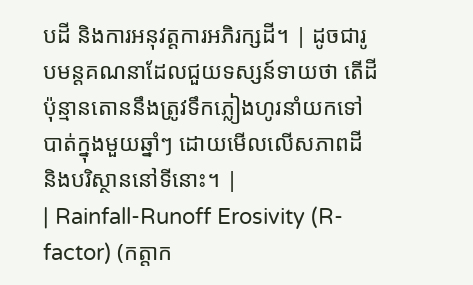បដី និងការអនុវត្តការអភិរក្សដី។ | ដូចជារូបមន្តគណនាដែលជួយទស្សន៍ទាយថា តើដីប៉ុន្មានតោននឹងត្រូវទឹកភ្លៀងហូរនាំយកទៅបាត់ក្នុងមួយឆ្នាំៗ ដោយមើលលើសភាពដី និងបរិស្ថាននៅទីនោះ។ |
| Rainfall-Runoff Erosivity (R-factor) (កត្តាក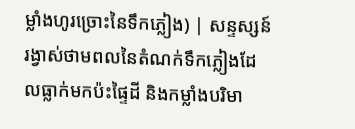ម្លាំងហូរច្រោះនៃទឹកភ្លៀង) | សន្ទស្សន៍រង្វាស់ថាមពលនៃតំណក់ទឹកភ្លៀងដែលធ្លាក់មកប៉ះផ្ទៃដី និងកម្លាំងបរិមា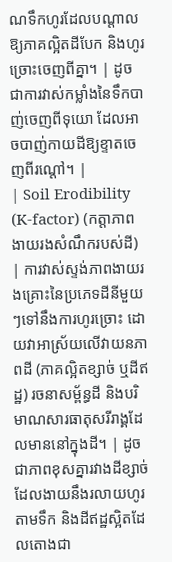ណទឹកហូរដែលបណ្តាលឱ្យភាគល្អិតដីបែក និងហូរច្រោះចេញពីគ្នា។ | ដូចជាការវាស់កម្លាំងនៃទឹកបាញ់ចេញពីទុយោ ដែលអាចបាញ់កាយដីឱ្យខ្ទាតចេញពីរណ្តៅ។ |
| Soil Erodibility (K-factor) (កត្តាភាពងាយរងសំណឹករបស់ដី) | ការវាស់ស្ទង់ភាពងាយរងគ្រោះនៃប្រភេទដីនីមួយៗទៅនឹងការហូរច្រោះ ដោយវាអាស្រ័យលើវាយនភាពដី (ភាគល្អិតខ្សាច់ ឬដីឥដ្ឋ) រចនាសម្ព័ន្ធដី និងបរិមាណសារធាតុសរីរាង្គដែលមាននៅក្នុងដី។ | ដូចជាភាពខុសគ្នារវាងដីខ្សាច់ដែលងាយនឹងរលាយហូរតាមទឹក និងដីឥដ្ឋស្អិតដែលតោងជា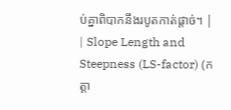ប់គ្នាពិបាកនឹងរបូតកាត់ផ្តាច់។ |
| Slope Length and Steepness (LS-factor) (កត្តា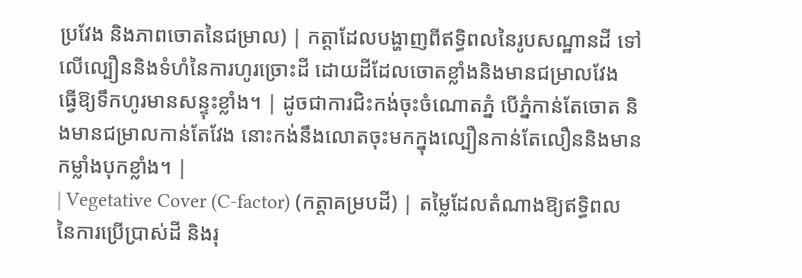ប្រវែង និងភាពចោតនៃជម្រាល) | កត្តាដែលបង្ហាញពីឥទ្ធិពលនៃរូបសណ្ឋានដី ទៅលើល្បឿននិងទំហំនៃការហូរច្រោះដី ដោយដីដែលចោតខ្លាំងនិងមានជម្រាលវែង ធ្វើឱ្យទឹកហូរមានសន្ទុះខ្លាំង។ | ដូចជាការជិះកង់ចុះចំណោតភ្នំ បើភ្នំកាន់តែចោត និងមានជម្រាលកាន់តែវែង នោះកង់នឹងលោតចុះមកក្នុងល្បឿនកាន់តែលឿននិងមានកម្លាំងបុកខ្លាំង។ |
| Vegetative Cover (C-factor) (កត្តាគម្របដី) | តម្លៃដែលតំណាងឱ្យឥទ្ធិពលនៃការប្រើប្រាស់ដី និងរុ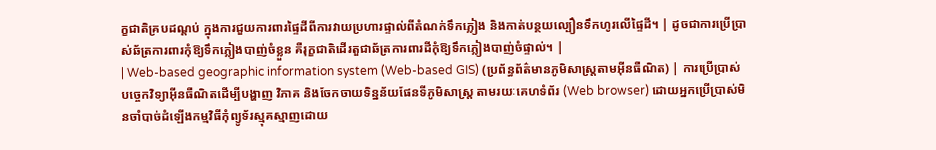ក្ខជាតិគ្របដណ្តប់ ក្នុងការជួយការពារផ្ទៃដីពីការវាយប្រហារផ្ទាល់ពីតំណក់ទឹកភ្លៀង និងកាត់បន្ថយល្បឿនទឹកហូរលើផ្ទៃដី។ | ដូចជាការប្រើប្រាស់ឆ័ត្រការពារកុំឱ្យទឹកភ្លៀងបាញ់ចំខ្លួន គឺរុក្ខជាតិដើរតួជាឆ័ត្រការពារដីកុំឱ្យទឹកភ្លៀងបាញ់ចំផ្ទាល់។ |
| Web-based geographic information system (Web-based GIS) (ប្រព័ន្ធព័ត៌មានភូមិសាស្ត្រតាមអ៊ីនធឺណិត) | ការប្រើប្រាស់បច្ចេកវិទ្យាអ៊ីនធឺណិតដើម្បីបង្ហាញ វិភាគ និងចែកចាយទិន្នន័យផែនទីភូមិសាស្ត្រ តាមរយៈគេហទំព័រ (Web browser) ដោយអ្នកប្រើប្រាស់មិនចាំបាច់ដំឡើងកម្មវិធីកុំព្យូទ័រស្មុគស្មាញដោយ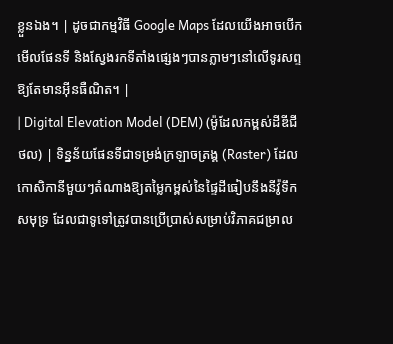ខ្លួនឯង។ | ដូចជាកម្មវិធី Google Maps ដែលយើងអាចបើកមើលផែនទី និងស្វែងរកទីតាំងផ្សេងៗបានភ្លាមៗនៅលើទូរសព្ទ ឱ្យតែមានអ៊ីនធឺណិត។ |
| Digital Elevation Model (DEM) (ម៉ូដែលកម្ពស់ដីឌីជីថល) | ទិន្នន័យផែនទីជាទម្រង់ក្រឡាចត្រង្គ (Raster) ដែលកោសិកានីមួយៗតំណាងឱ្យតម្លៃកម្ពស់នៃផ្ទៃដីធៀបនឹងនីវ៉ូទឹកសមុទ្រ ដែលជាទូទៅត្រូវបានប្រើប្រាស់សម្រាប់វិភាគជម្រាល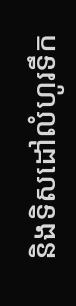និងទិសដៅលំហូរទឹក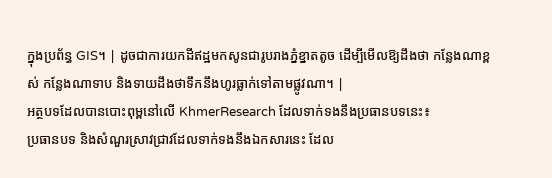ក្នុងប្រព័ន្ធ GIS។ | ដូចជាការយកដីឥដ្ឋមកសូនជារូបរាងភ្នំខ្នាតតូច ដើម្បីមើលឱ្យដឹងថា កន្លែងណាខ្ពស់ កន្លែងណាទាប និងទាយដឹងថាទឹកនឹងហូរធ្លាក់ទៅតាមផ្លូវណា។ |
អត្ថបទដែលបានបោះពុម្ពនៅលើ KhmerResearch ដែលទាក់ទងនឹងប្រធានបទនេះ៖
ប្រធានបទ និងសំណួរស្រាវជ្រាវដែលទាក់ទងនឹងឯកសារនេះ ដែល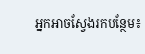អ្នកអាចស្វែងរកបន្ថែម៖